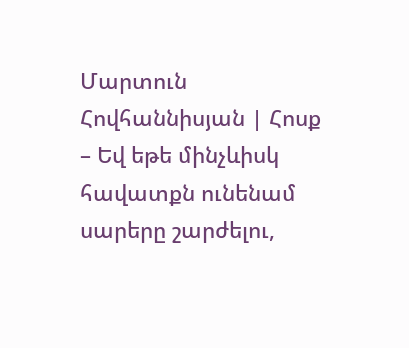Մարտուն Հովհաննիսյան | Հոսք
– Եվ եթե մինչևիսկ հավատքն ունենամ սարերը շարժելու,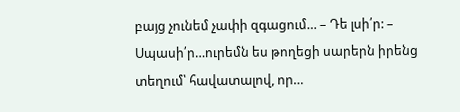բայց չունեմ չափի զգացում… – Դե լսի՛ր: – Սպասի՛ր…ուրեմն ես թողեցի սարերն իրենց տեղում՝ հավատալով, որ…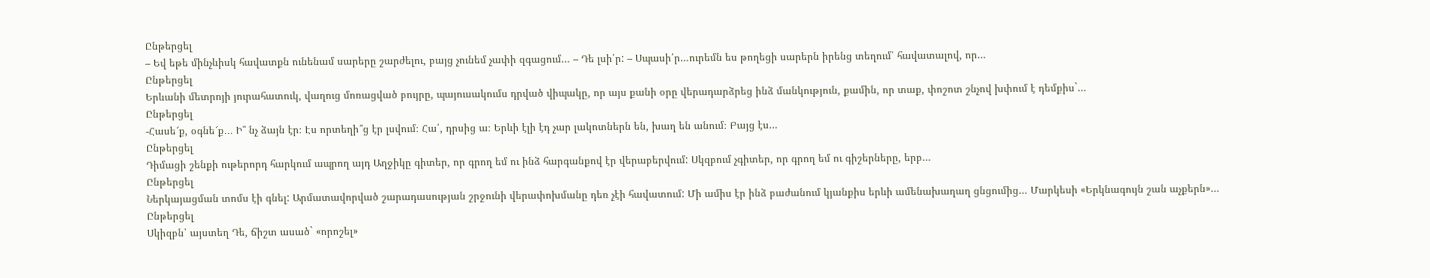Ընթերցել
– Եվ եթե մինչևիսկ հավատքն ունենամ սարերը շարժելու, բայց չունեմ չափի զգացում… – Դե լսի՛ր: – Սպասի՛ր…ուրեմն ես թողեցի սարերն իրենց տեղում՝ հավատալով, որ…
Ընթերցել
Երևանի մետրոյի յուրահատուկ, վաղուց մոռացված բույրը, պայուսակումս դրված վիպակը, որ այս քանի օրը վերադարձրեց ինձ մանկություն, քամին, որ տաք, փոշոտ շնչով խփում է դեմքիս`…
Ընթերցել
-Հասե՜ք, օգնե՜ք․․․ Ի՞ նչ ձայն էր։ Էս որտեղի՞ց էր լսվում։ Հա՛, դրսից ա։ Երևի էլի էդ չար լակոտներն են, խաղ են անում։ Բայց էս…
Ընթերցել
Դիմացի շենքի ութերորդ հարկում ապրող այդ Աղջիկը գիտեր, որ գրող եմ ու ինձ հարգանքով էր վերաբերվում: Սկզբում չգիտեր, որ գրող եմ ու գիշերները, երբ…
Ընթերցել
Ներկայացման տոմս էի գնել: Արմատավորված շարադասության շրջունի վերափոխմանը դեռ չէի հավատում: Մի ամիս էր ինձ բաժանում կյանքիս երևի ամենախաղաղ ցնցումից… Մարկեսի «Երկնագույն շան աչքերն»…
Ընթերցել
Սկիզբն՝ այստեղ Դե, ճիշտ ասած` «որոշել»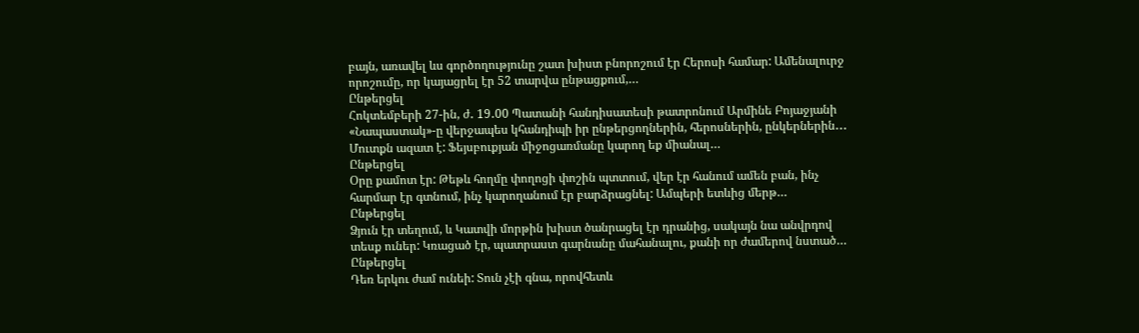բայն, առավել ևս գործողությունը շատ խիստ բնորոշում էր Հերոսի համար: Ամենալուրջ որոշումը, որ կայացրել էր 52 տարվա ընթացքում,…
Ընթերցել
Հոկտեմբերի 27-ին, ժ․ 19․00 Պատանի հանդիսատեսի թատրոնում Արմինե Բոյաջյանի «Նապաստակ»-ը վերջապես կհանդիպի իր ընթերցողներին, հերոսներին, ընկերներին․․․ Մուտքն ազատ է: Ֆեյսբուքյան միջոցառմանը կարող եք միանալ…
Ընթերցել
Օրը քամոտ էր: Թեթև հողմը փողոցի փոշին պտտում, վեր էր հանում ամեն բան, ինչ հարմար էր գտնում, ինչ կարողանում էր բարձրացնել: Ամպերի ետևից մերթ…
Ընթերցել
Ձյուն էր տեղում, և Կատվի մորթին խիստ ծանրացել էր դրանից, սակայն նա անվրդով տեսք ուներ: Կռացած էր, պատրաստ գարնանը մահանալու, քանի որ ժամերով նստած…
Ընթերցել
Դեռ երկու ժամ ունեի: Տուն չէի գնա, որովհետև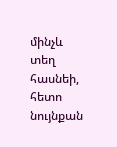մինչև տեղ հասնեի, հետո նույնքան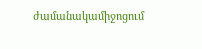ժամանակամիջոցում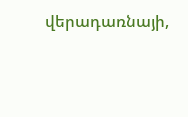վերադառնայի,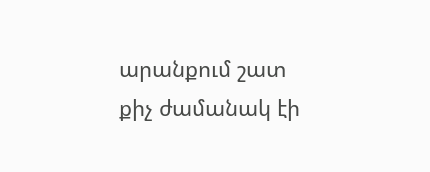արանքում շատ քիչ ժամանակ էի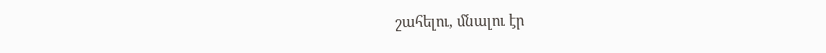շահելու, մնալու էր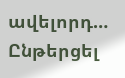ավելորդ…
Ընթերցել